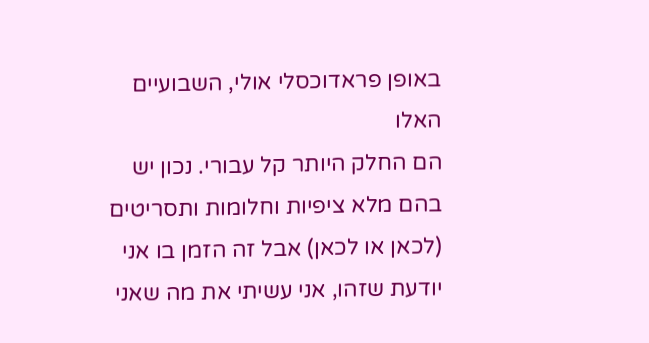באופן פראדוכסלי אולי, השבועיים האלו
הם החלק היותר קל עבורי. נכון יש בהם מלא ציפיות וחלומות ותסריטים (לכאן או לכאן) אבל זה הזמן בו אני יודעת שזהו, אני עשיתי את מה שאני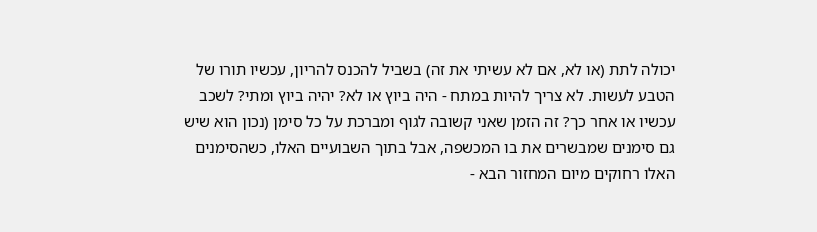יכולה לתת (או לא, אם לא עשיתי את זה) בשביל להכנס להריון, עכשיו תורו של הטבע לעשות. לא צריך להיות במתח - היה ביוץ או לא? יהיה ביוץ ומתי? לשכב עכשיו או אחר כך? זה הזמן שאני קשובה לגוף ומברכת על כל סימן (נכון הוא שיש גם סימנים שמבשרים את בו המכשפה, אבל בתוך השבועיים האלו, כשהסימנים האלו רחוקים מיום המחזור הבא -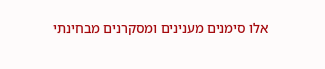אלו סימנים מענינים ומסקרנים מבחינתי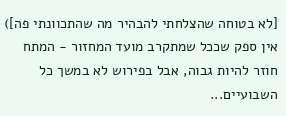[לא בטוחה שהצלחתי להבהיר מה שהתכוונתי פה]) אין ספק שככל שמתקרב מועד המחזור - המתח חוזר להיות גבוה, אבל בפירוש לא במשך כל השבועיים...